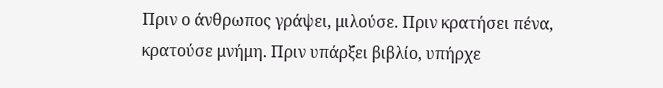Πριν ο άνθρωπος γράψει, μιλούσε. Πριν κρατήσει πένα, κρατούσε μνήμη. Πριν υπάρξει βιβλίο, υπήρχε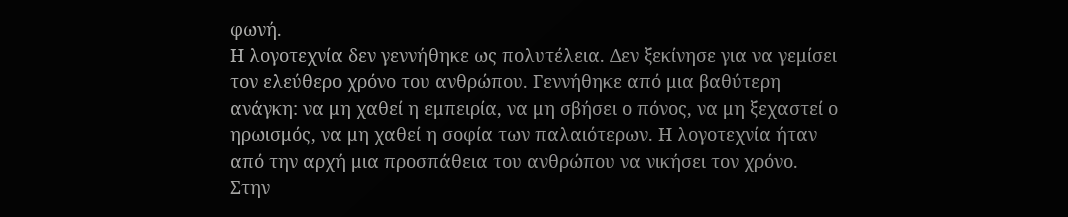φωνή.
Η λογοτεχνία δεν γεννήθηκε ως πολυτέλεια. Δεν ξεκίνησε για να γεμίσει τον ελεύθερο χρόνο του ανθρώπου. Γεννήθηκε από μια βαθύτερη ανάγκη: να μη χαθεί η εμπειρία, να μη σβήσει ο πόνος, να μη ξεχαστεί ο ηρωισμός, να μη χαθεί η σοφία των παλαιότερων. Η λογοτεχνία ήταν από την αρχή μια προσπάθεια του ανθρώπου να νικήσει τον χρόνο.
Στην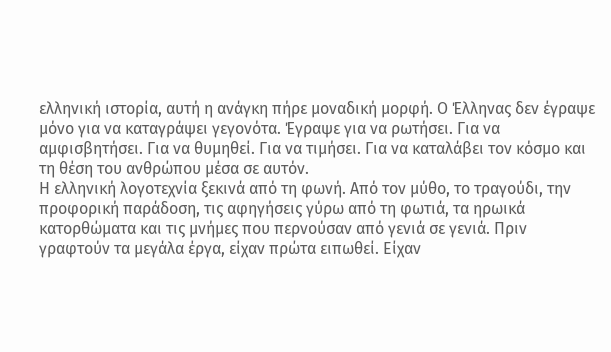ελληνική ιστορία, αυτή η ανάγκη πήρε μοναδική μορφή. Ο Έλληνας δεν έγραψε μόνο για να καταγράψει γεγονότα. Έγραψε για να ρωτήσει. Για να αμφισβητήσει. Για να θυμηθεί. Για να τιμήσει. Για να καταλάβει τον κόσμο και τη θέση του ανθρώπου μέσα σε αυτόν.
Η ελληνική λογοτεχνία ξεκινά από τη φωνή. Από τον μύθο, το τραγούδι, την προφορική παράδοση, τις αφηγήσεις γύρω από τη φωτιά, τα ηρωικά κατορθώματα και τις μνήμες που περνούσαν από γενιά σε γενιά. Πριν γραφτούν τα μεγάλα έργα, είχαν πρώτα ειπωθεί. Είχαν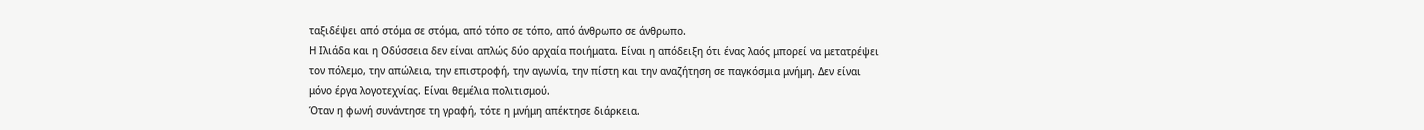ταξιδέψει από στόμα σε στόμα, από τόπο σε τόπο, από άνθρωπο σε άνθρωπο.
Η Ιλιάδα και η Οδύσσεια δεν είναι απλώς δύο αρχαία ποιήματα. Είναι η απόδειξη ότι ένας λαός μπορεί να μετατρέψει τον πόλεμο, την απώλεια, την επιστροφή, την αγωνία, την πίστη και την αναζήτηση σε παγκόσμια μνήμη. Δεν είναι μόνο έργα λογοτεχνίας. Είναι θεμέλια πολιτισμού.
Όταν η φωνή συνάντησε τη γραφή, τότε η μνήμη απέκτησε διάρκεια.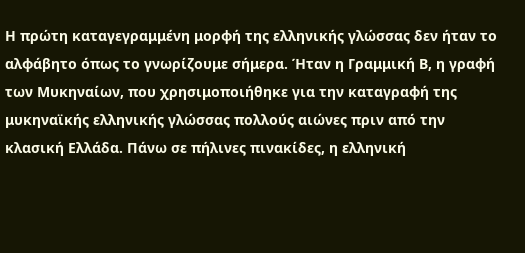Η πρώτη καταγεγραμμένη μορφή της ελληνικής γλώσσας δεν ήταν το αλφάβητο όπως το γνωρίζουμε σήμερα. Ήταν η Γραμμική Β, η γραφή των Μυκηναίων, που χρησιμοποιήθηκε για την καταγραφή της μυκηναϊκής ελληνικής γλώσσας πολλούς αιώνες πριν από την κλασική Ελλάδα. Πάνω σε πήλινες πινακίδες, η ελληνική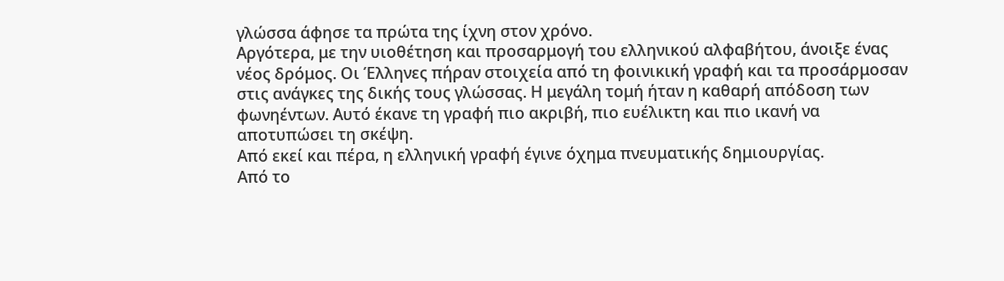γλώσσα άφησε τα πρώτα της ίχνη στον χρόνο.
Αργότερα, με την υιοθέτηση και προσαρμογή του ελληνικού αλφαβήτου, άνοιξε ένας νέος δρόμος. Οι Έλληνες πήραν στοιχεία από τη φοινικική γραφή και τα προσάρμοσαν στις ανάγκες της δικής τους γλώσσας. Η μεγάλη τομή ήταν η καθαρή απόδοση των φωνηέντων. Αυτό έκανε τη γραφή πιο ακριβή, πιο ευέλικτη και πιο ικανή να αποτυπώσει τη σκέψη.
Από εκεί και πέρα, η ελληνική γραφή έγινε όχημα πνευματικής δημιουργίας.
Από το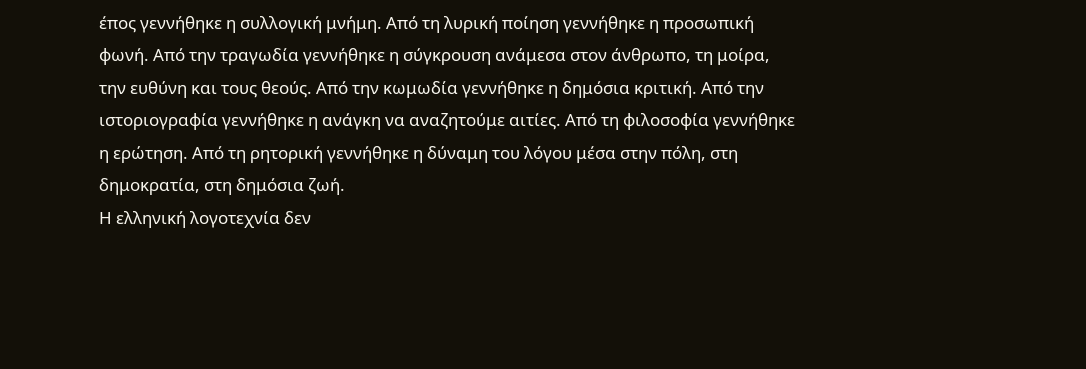έπος γεννήθηκε η συλλογική μνήμη. Από τη λυρική ποίηση γεννήθηκε η προσωπική φωνή. Από την τραγωδία γεννήθηκε η σύγκρουση ανάμεσα στον άνθρωπο, τη μοίρα, την ευθύνη και τους θεούς. Από την κωμωδία γεννήθηκε η δημόσια κριτική. Από την ιστοριογραφία γεννήθηκε η ανάγκη να αναζητούμε αιτίες. Από τη φιλοσοφία γεννήθηκε η ερώτηση. Από τη ρητορική γεννήθηκε η δύναμη του λόγου μέσα στην πόλη, στη δημοκρατία, στη δημόσια ζωή.
Η ελληνική λογοτεχνία δεν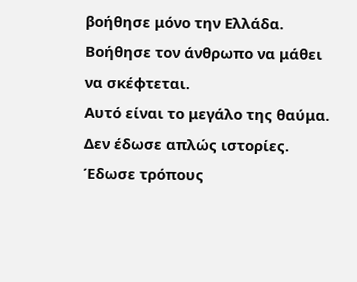βοήθησε μόνο την Ελλάδα. Βοήθησε τον άνθρωπο να μάθει να σκέφτεται.
Αυτό είναι το μεγάλο της θαύμα.
Δεν έδωσε απλώς ιστορίες. Έδωσε τρόπους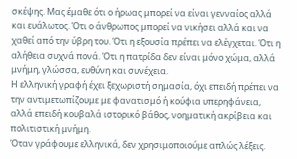σκέψης. Μας έμαθε ότι ο ήρωας μπορεί να είναι γενναίος αλλά και ευάλωτος. Ότι ο άνθρωπος μπορεί να νικήσει αλλά και να χαθεί από την ύβρη του. Ότι η εξουσία πρέπει να ελέγχεται. Ότι η αλήθεια συχνά πονά. Ότι η πατρίδα δεν είναι μόνο χώμα, αλλά μνήμη, γλώσσα, ευθύνη και συνέχεια.
Η ελληνική γραφή έχει ξεχωριστή σημασία, όχι επειδή πρέπει να την αντιμετωπίζουμε με φανατισμό ή κούφια υπερηφάνεια, αλλά επειδή κουβαλά ιστορικό βάθος, νοηματική ακρίβεια και πολιτιστική μνήμη.
Όταν γράφουμε ελληνικά, δεν χρησιμοποιούμε απλώς λέξεις.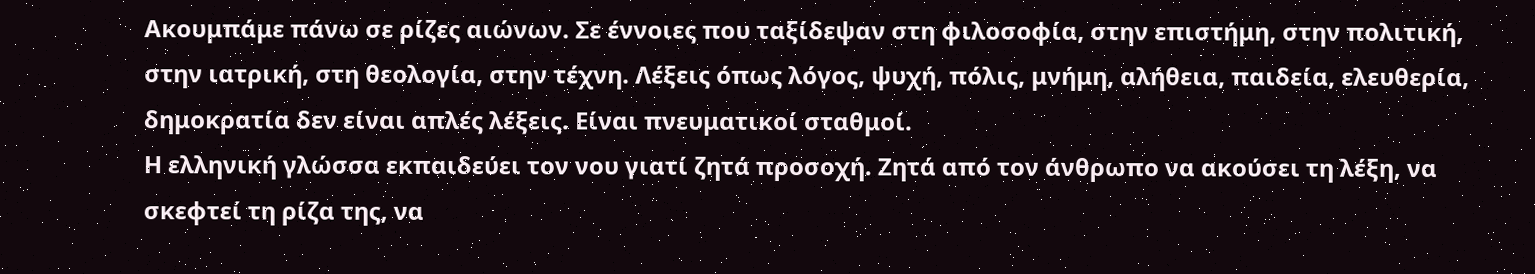Ακουμπάμε πάνω σε ρίζες αιώνων. Σε έννοιες που ταξίδεψαν στη φιλοσοφία, στην επιστήμη, στην πολιτική, στην ιατρική, στη θεολογία, στην τέχνη. Λέξεις όπως λόγος, ψυχή, πόλις, μνήμη, αλήθεια, παιδεία, ελευθερία, δημοκρατία δεν είναι απλές λέξεις. Είναι πνευματικοί σταθμοί.
Η ελληνική γλώσσα εκπαιδεύει τον νου γιατί ζητά προσοχή. Ζητά από τον άνθρωπο να ακούσει τη λέξη, να σκεφτεί τη ρίζα της, να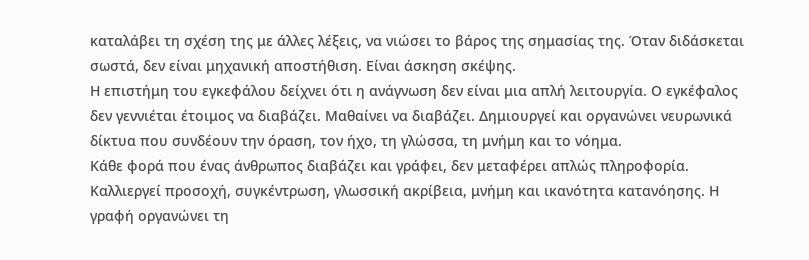καταλάβει τη σχέση της με άλλες λέξεις, να νιώσει το βάρος της σημασίας της. Όταν διδάσκεται σωστά, δεν είναι μηχανική αποστήθιση. Είναι άσκηση σκέψης.
Η επιστήμη του εγκεφάλου δείχνει ότι η ανάγνωση δεν είναι μια απλή λειτουργία. Ο εγκέφαλος δεν γεννιέται έτοιμος να διαβάζει. Μαθαίνει να διαβάζει. Δημιουργεί και οργανώνει νευρωνικά δίκτυα που συνδέουν την όραση, τον ήχο, τη γλώσσα, τη μνήμη και το νόημα.
Κάθε φορά που ένας άνθρωπος διαβάζει και γράφει, δεν μεταφέρει απλώς πληροφορία. Καλλιεργεί προσοχή, συγκέντρωση, γλωσσική ακρίβεια, μνήμη και ικανότητα κατανόησης. Η γραφή οργανώνει τη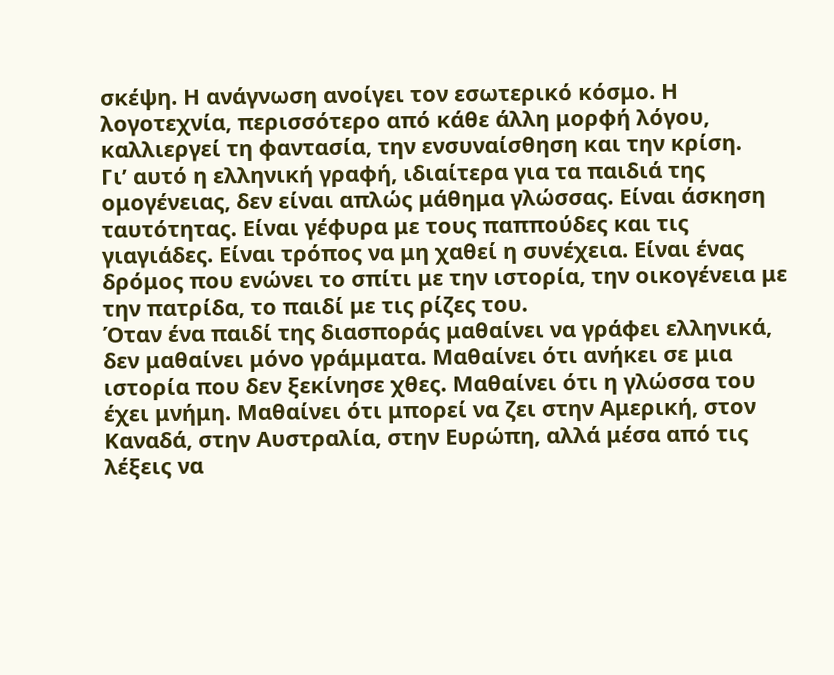σκέψη. Η ανάγνωση ανοίγει τον εσωτερικό κόσμο. Η λογοτεχνία, περισσότερο από κάθε άλλη μορφή λόγου, καλλιεργεί τη φαντασία, την ενσυναίσθηση και την κρίση.
Γι’ αυτό η ελληνική γραφή, ιδιαίτερα για τα παιδιά της ομογένειας, δεν είναι απλώς μάθημα γλώσσας. Είναι άσκηση ταυτότητας. Είναι γέφυρα με τους παππούδες και τις γιαγιάδες. Είναι τρόπος να μη χαθεί η συνέχεια. Είναι ένας δρόμος που ενώνει το σπίτι με την ιστορία, την οικογένεια με την πατρίδα, το παιδί με τις ρίζες του.
Όταν ένα παιδί της διασποράς μαθαίνει να γράφει ελληνικά, δεν μαθαίνει μόνο γράμματα. Μαθαίνει ότι ανήκει σε μια ιστορία που δεν ξεκίνησε χθες. Μαθαίνει ότι η γλώσσα του έχει μνήμη. Μαθαίνει ότι μπορεί να ζει στην Αμερική, στον Καναδά, στην Αυστραλία, στην Ευρώπη, αλλά μέσα από τις λέξεις να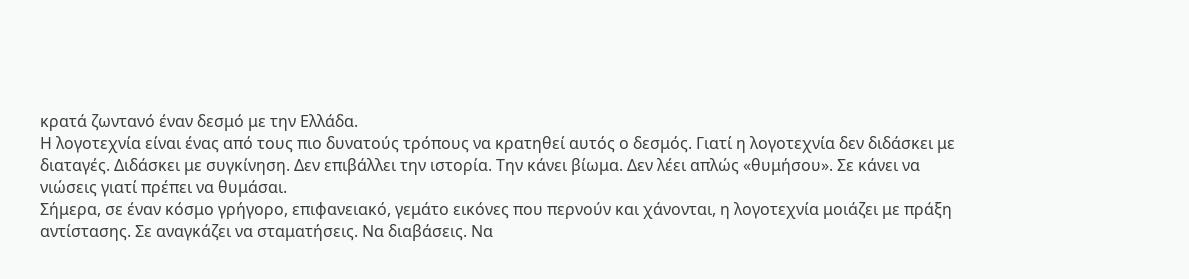κρατά ζωντανό έναν δεσμό με την Ελλάδα.
Η λογοτεχνία είναι ένας από τους πιο δυνατούς τρόπους να κρατηθεί αυτός ο δεσμός. Γιατί η λογοτεχνία δεν διδάσκει με διαταγές. Διδάσκει με συγκίνηση. Δεν επιβάλλει την ιστορία. Την κάνει βίωμα. Δεν λέει απλώς «θυμήσου». Σε κάνει να νιώσεις γιατί πρέπει να θυμάσαι.
Σήμερα, σε έναν κόσμο γρήγορο, επιφανειακό, γεμάτο εικόνες που περνούν και χάνονται, η λογοτεχνία μοιάζει με πράξη αντίστασης. Σε αναγκάζει να σταματήσεις. Να διαβάσεις. Να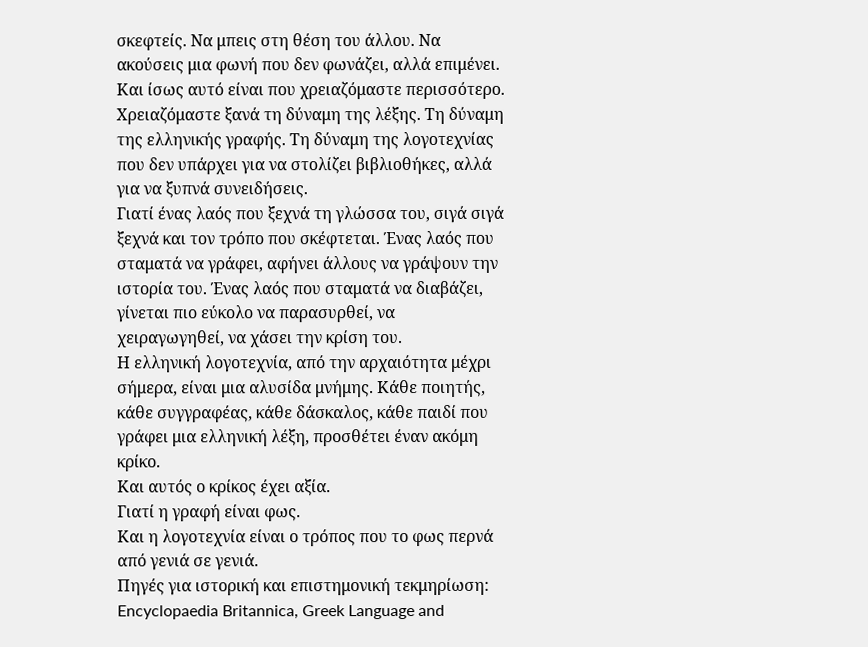σκεφτείς. Να μπεις στη θέση του άλλου. Να ακούσεις μια φωνή που δεν φωνάζει, αλλά επιμένει.
Και ίσως αυτό είναι που χρειαζόμαστε περισσότερο.
Χρειαζόμαστε ξανά τη δύναμη της λέξης. Τη δύναμη της ελληνικής γραφής. Τη δύναμη της λογοτεχνίας που δεν υπάρχει για να στολίζει βιβλιοθήκες, αλλά για να ξυπνά συνειδήσεις.
Γιατί ένας λαός που ξεχνά τη γλώσσα του, σιγά σιγά ξεχνά και τον τρόπο που σκέφτεται. Ένας λαός που σταματά να γράφει, αφήνει άλλους να γράψουν την ιστορία του. Ένας λαός που σταματά να διαβάζει, γίνεται πιο εύκολο να παρασυρθεί, να χειραγωγηθεί, να χάσει την κρίση του.
Η ελληνική λογοτεχνία, από την αρχαιότητα μέχρι σήμερα, είναι μια αλυσίδα μνήμης. Κάθε ποιητής, κάθε συγγραφέας, κάθε δάσκαλος, κάθε παιδί που γράφει μια ελληνική λέξη, προσθέτει έναν ακόμη κρίκο.
Και αυτός ο κρίκος έχει αξία.
Γιατί η γραφή είναι φως.
Και η λογοτεχνία είναι ο τρόπος που το φως περνά από γενιά σε γενιά.
Πηγές για ιστορική και επιστημονική τεκμηρίωση: Encyclopaedia Britannica, Greek Language and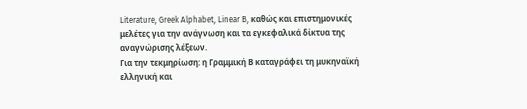Literature, Greek Alphabet, Linear B, καθώς και επιστημονικές μελέτες για την ανάγνωση και τα εγκεφαλικά δίκτυα της αναγνώρισης λέξεων.
Για την τεκμηρίωση: η Γραμμική Β καταγράφει τη μυκηναϊκή ελληνική και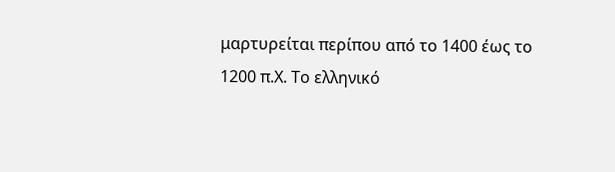μαρτυρείται περίπου από το 1400 έως το 1200 π.Χ. Το ελληνικό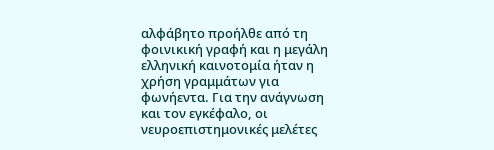αλφάβητο προήλθε από τη φοινικική γραφή και η μεγάλη ελληνική καινοτομία ήταν η χρήση γραμμάτων για φωνήεντα. Για την ανάγνωση και τον εγκέφαλο, οι νευροεπιστημονικές μελέτες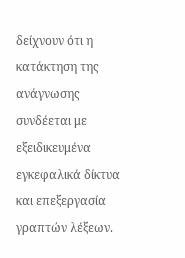δείχνουν ότι η κατάκτηση της ανάγνωσης συνδέεται με εξειδικευμένα εγκεφαλικά δίκτυα και επεξεργασία γραπτών λέξεων.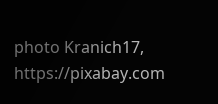photo Kranich17, https://pixabay.com